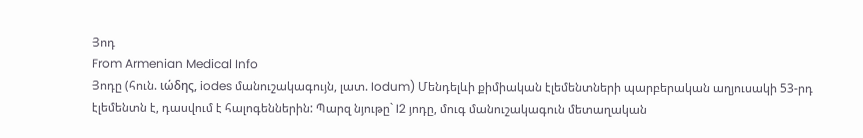Յոդ
From Armenian Medical Info
Յոդը (հուն. ιώδης, iodes մանուշակագույն, լատ. Iodum) Մենդելևի քիմիական էլեմենտների պարբերական աղյուսակի 53-րդ էլեմենտն է, դասվում է հալոգեններին: Պարզ նյութը` I2 յոդը, մուգ մանուշակագուն մետաղական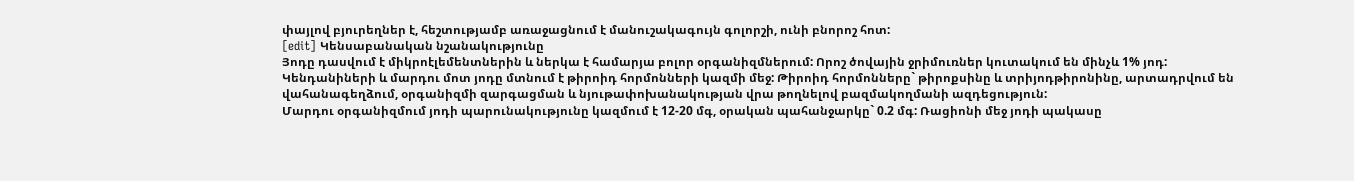փայլով բյուրեղներ է, հեշտությամբ առաջացնում է մանուշակագույն գոլորշի, ունի բնորոշ հոտ:
[edit] Կենսաբանական նշանակությունը
Յոդը դասվում է միկրոէլեմենտներին և ներկա է համարյա բոլոր օրգանիզմներում: Որոշ ծովային ջրիմուռներ կուտակում են մինչև 1% յոդ:
Կենդանիների և մարդու մոտ յոդը մտնում է թիրոիդ հորմոնների կազմի մեջ: Թիրոիդ հորմոնները` թիրոքսինը և տրիյոդթիրոնինը, արտադրվում են վահանագեղձում, օրգանիզմի զարգացման և նյութափոխանակության վրա թողնելով բազմակողմանի ազդեցություն:
Մարդու օրգանիզմում յոդի պարունակությունը կազմում է 12-20 մգ, օրական պահանջարկը` 0.2 մգ: Ռացիոնի մեջ յոդի պակասը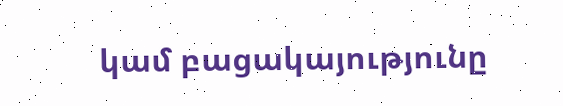կամ բացակայությունը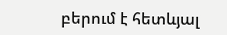բերում է հետևյալ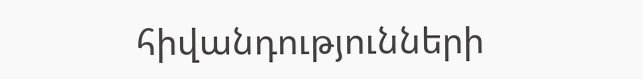հիվանդությունների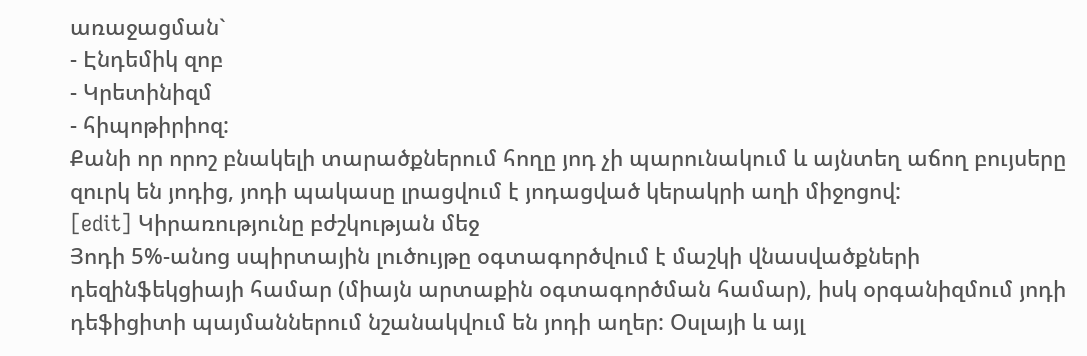առաջացման`
- Էնդեմիկ զոբ
- Կրետինիզմ
- հիպոթիրիոզ:
Քանի որ որոշ բնակելի տարածքներում հողը յոդ չի պարունակում և այնտեղ աճող բույսերը զուրկ են յոդից, յոդի պակասը լրացվում է յոդացված կերակրի աղի միջոցով:
[edit] Կիրառությունը բժշկության մեջ
Յոդի 5%-անոց սպիրտային լուծույթը օգտագործվում է մաշկի վնասվածքների դեզինֆեկցիայի համար (միայն արտաքին օգտագործման համար), իսկ օրգանիզմում յոդի դեֆիցիտի պայմաններում նշանակվում են յոդի աղեր: Օսլայի և այլ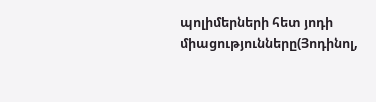պոլիմերների հետ յոդի միացությունները(Յոդինոլ,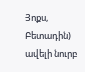Յոքս, Բետադին) ավելի նուրբ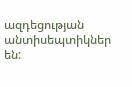ազդեցության անտիսեպտիկներ են: